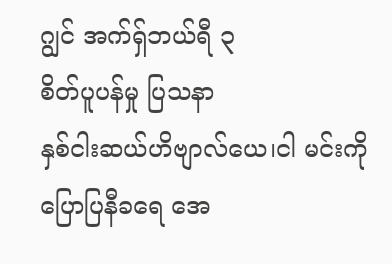ဂျွင် အက်ရှ်ဘယ်ရီ ၃
စိတ်ပူပန်မှု ပြသနာ
နှစ်ငါးဆယ်ဟိဗျာလ်ယေ၊ငါ မင်းကို ပြောပြနီခရေ အေ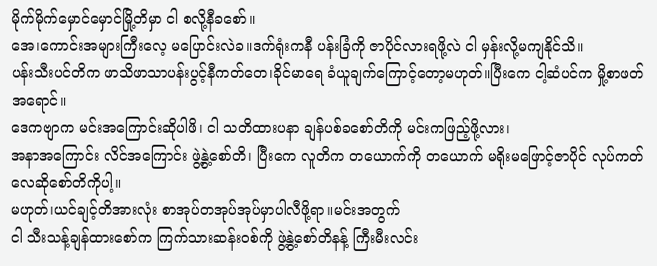မိုက်မိုက်မှောင်မှောင်မြို့တိမှာ ငါ စလို့နီခစော်။
အေ၊ကောင်းအများကြီးလေ့ မပြောင်းလဲခ။ဒက်ရုံးကနီ ပန်းခြံကို ဇာပိုင်လားရဖို့လဲ ငါ မှန်းလို့မကျနိုင်သိ။
ပန်းသီးပင်တိက ဖာသိဖာသာပန်းပွင့်နီကတ်တေ၊ခိုင်မာရေ ခံယူချက်ကြောင့်တော့မဟုတ်။ပြီးကေ ငါ့ဆံပင်က မှို့စာဖတ်အရောင်။
ဒေကဗျာက မင်းအကြောင်းဆိုပါဖိ၊ ငါ သတိထားပနာ ချန်ပစ်ခစော်တိကို မင်းကဖြည့်ဖို့လား၊
အနာအကြောင်း လိင်အကြောင်း ဖွဲ့နွဲ့စော်တိ၊ ပြီးကေ လူတိက တယောက်ကို တယောက် မရိုးမဖြောင့်ဇာပိုင် လုပ်ကတ်လေဆိုစော်တိကိုပါ့။
မဟုတ်၊ယင်ချင့်တိအားလုံး စာအုပ်တအုပ်အုပ်မှာပါလီဖို့ရာ။မင်းအတွက်
ငါ သီးသန့်ချန်ထားစော်က ကြက်သားဆန်းဝစ်ကို ဖွဲ့နွဲ့စော်တိနန့် ကြီးမီးလင်း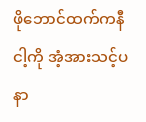ဖိုဘောင်ထက်ကနီ ငါ့ကို အံ့အားသင့်ပနာ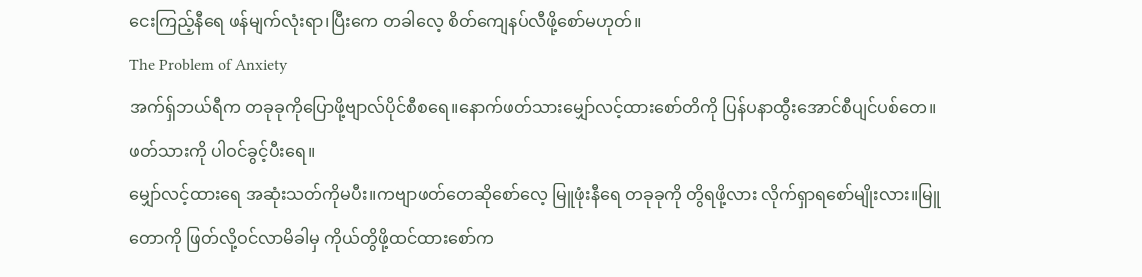ငေးကြည့်နီရေ ဖန်မျက်လုံးရာ၊ပြီးကေ တခါလေ့ စိတ်ကျေနပ်လီဖို့စော်မဟုတ်။
The Problem of Anxiety
အက်ရှ်ဘယ်ရီက တခုခုကိုပြောဖို့ဗျာလ်ပိုင်စီစရေ။နောက်ဖတ်သားမျှော်လင့်ထားစော်တိကို ပြန်ပနာထွီးအောင်စီပျင်ပစ်တေ။ဖတ်သားကို ပါဝင်ခွင့်ပီးရေ။
မျှော်လင့်ထားရေ အဆုံးသတ်ကိုမပီး။ကဗျာဖတ်တေဆိုစော်လေ့ မြူဖုံးနီရေ တခုခုကို တွိရဖို့လား လိုက်ရှာရစော်မျိုးလား။မြူတောကို ဖြတ်လို့ဝင်လာမိခါမှ ကိုယ်တွိဖို့ထင်ထားစော်က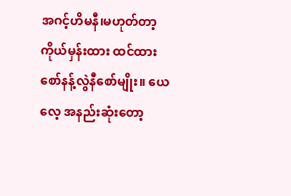အဂင့်ဟိမနီ၊မဟုတ်တာ့ ကိုယ်မှန်းထား ထင်ထားစော်နန့်လွဲနီစော်မျိုး။ ယေလေ့ အနည်းဆုံးတော့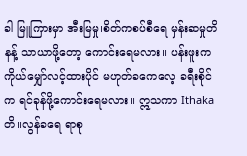ခါ မြူကြားမှာ အီးမြမှု၊စိတ်ကစပ်စီရေ မှန်းဆမှုတိနန့် သာယာဖို့တော့ ကောင်းရေမလား။ ပန်းဖူးက ကိုယ်မျှော်လင့်ထားပိုင် မဟုတ်ခကေလေ့ ခရီးစိုင်က ရင်ခုန်ဖို့ကောင်းရေမလား။ ဣသကာ Ithakaတိ။လွန်ခရေ ရာစု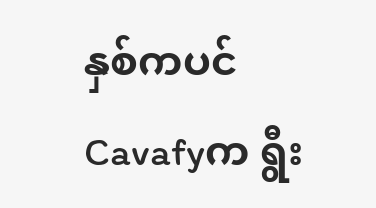နှစ်ကပင် Cavafyက ရွီး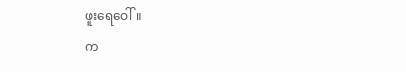ဖူးရေဝေါ်။
က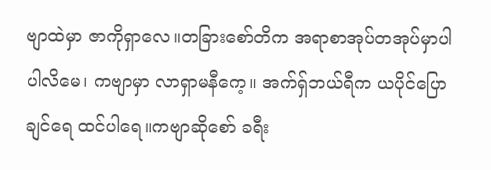ဗျာထဲမှာ ဇာကိုရှာလေ။တခြားစော်တိက အရာစာအုပ်တအုပ်မှာပါပါလိမေ၊ ကဗျာမှာ လာရှာမနီကေ့။ အက်ရှ်ဘယ်ရီက ယပိုင်ပြောချင်ရေ ထင်ပါရေ။ကဗျာဆိုစော် ခရီး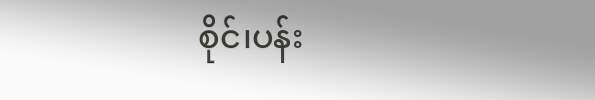စိုင်၊ပန်း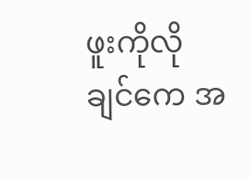ဖူးကိုလိုချင်ကေ အ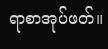ရာစာအုပ်ဖတ်။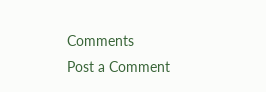Comments
Post a Comment